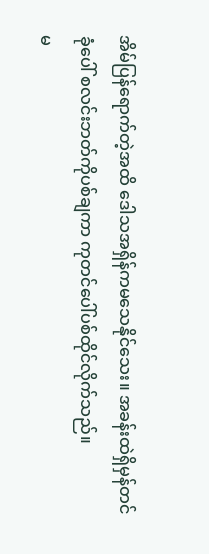အိမ်ပြန်ရောက်တဲ့အထိ ဒေါသအရှိန်ကမသေနိုင်သေး။ အခန်းထဲရှိမှန်တင်ခုံပေါ် စလင်းဘတ်ကိုပစ်ချကာ ကုတင်ပေါ်ပစ်ထိုင်လိုက်သည်။
မ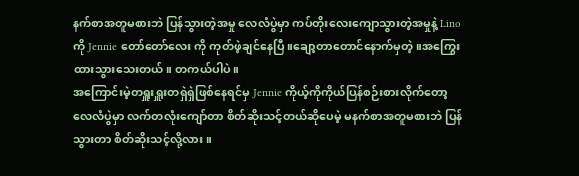နက်စာအတူမစားဘဲ ပြန်သွားတဲ့အမှု လေလံပွဲမှာ ကပ်တိုးလေးကျောသွားတဲ့အမှုနဲ့ Lino ကို Jennie တော်တော်လေး ကို ကုတ်ဖဲ့ချင်နေပြီ။ချော့တာတောင်နောက်မှတဲ့။အကြွေးထားသွားသေးတယ်။ တကယ်ပါပဲ။
အကြောင်းမဲ့တရှူးရှူးတရှဲရှဲဖြစ်နေရင်မှ Jennie ကိုယ့်ကိုကိုယ်ပြန်စဉ်းစားလိုက်တော့ လေလံပွဲမှာ လက်တလုံးကျော်တာ စိတ်ဆိုးသင့်တယ်ဆိုပေမဲ့ မနက်စာအတူမစားဘဲ ပြန်သွားတာ စိတ်ဆိုးသင့်လို့လား။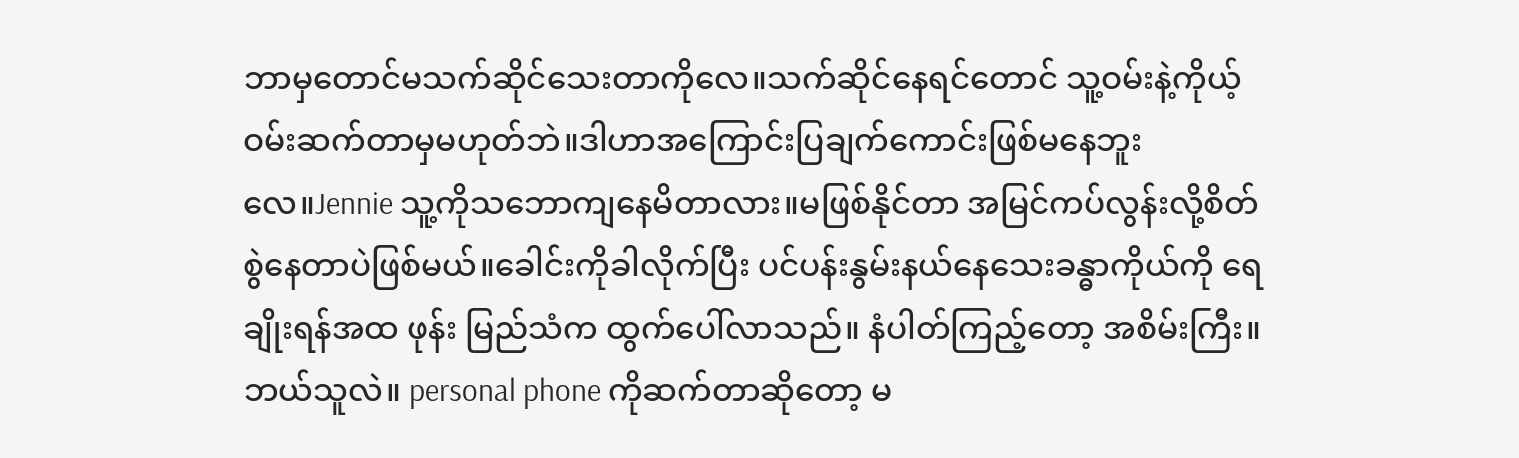ဘာမှတောင်မသက်ဆိုင်သေးတာကိုလေ။သက်ဆိုင်နေရင်တောင် သူ့ဝမ်းနဲ့ကိုယ့်ဝမ်းဆက်တာမှမဟုတ်ဘဲ။ဒါဟာအကြောင်းပြချက်ကောင်းဖြစ်မနေဘူးလေ။Jennie သူ့ကိုသဘောကျနေမိတာလား။မဖြစ်နိုင်တာ အမြင်ကပ်လွန်းလို့စိတ်စွဲနေတာပဲဖြစ်မယ်။ခေါင်းကိုခါလိုက်ပြီး ပင်ပန်းနွမ်းနယ်နေသေးခန္ဓာကိုယ်ကို ရေချိုးရန်အထ ဖုန်း မြည်သံက ထွက်ပေါ်လာသည်။ နံပါတ်ကြည့်တော့ အစိမ်းကြီး။ဘယ်သူလဲ။ personal phone ကိုဆက်တာဆိုတော့ မ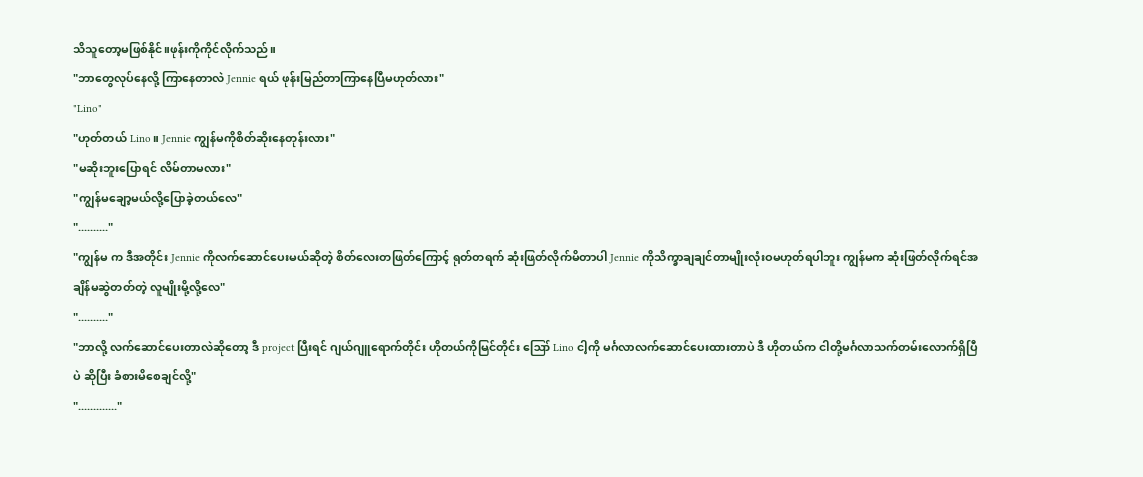သိသူတော့မဖြစ်နိုင်။ဖုန်းကိုကိုင်လိုက်သည်။
"ဘာတွေလုပ်နေလို့ ကြာနေတာလဲ Jennie ရယ် ဖုန်းမြည်တာကြာနေပြီမဟုတ်လား"
"Lino"
"ဟုတ်တယ် Lino။ Jennie ကျွန်မကိုစိတ်ဆိုးနေတုန်းလား"
"မဆိုးဘူးပြောရင် လိမ်တာမလား"
"ကျွန်မချော့မယ်လို့ပြောခဲ့တယ်လေ"
".........."
"ကျွန်မ က ဒီအတိုင်း Jennie ကိုလက်ဆောင်ပေးမယ်ဆိုတဲ့ စိတ်လေးတဖြတ်ကြောင့် ရုတ်တရက် ဆုံးဖြတ်လိုက်မိတာပါ Jennie ကိုသိက္ခာချချင်တာမျိုးလုံးဝမဟုတ်ရပါဘူး ကျွန်မက ဆုံးဖြတ်လိုက်ရင်အချိန်မဆွဲတတ်တဲ့ လူမျိုးမို့လို့လေ"
".........."
"ဘာလို့ လက်ဆောင်ပေးတာလဲဆိုတော့ ဒီ project ပြီးရင် ဂျယ်ဂျူရောက်တိုင်း ဟိုတယ်ကိုမြင်တိုင်း ဪ Lino ငါ့ကို မင်္ဂလာလက်ဆောင်ပေးထားတာပဲ ဒီ ဟိုတယ်က ငါတို့မင်္ဂလာသက်တမ်းလောက်ရှိပြီပဲ ဆိုပြီး ခံစားမိစေချင်လို့"
"............."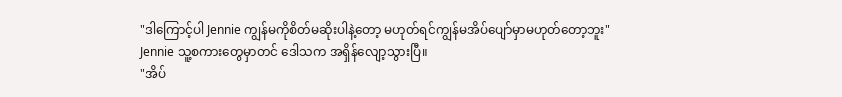"ဒါကြောင့်ပါ Jennie ကျွန်မကိုစိတ်မဆိုးပါနဲ့တော့ မဟုတ်ရင်ကျွန်မအိပ်ပျော်မှာမဟုတ်တော့ဘူး"
Jennie သူ့စကားတွေမှာတင် ဒေါသက အရှိန်လျော့သွားပြီ။
"အိပ်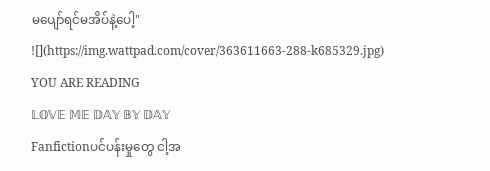မပျော်ရင်မအိပ်နဲ့ပေါ့"
![](https://img.wattpad.com/cover/363611663-288-k685329.jpg)
YOU ARE READING
𝕃𝕆𝕍𝔼 𝕄𝔼 𝔻𝔸𝕐 𝔹𝕐 𝔻𝔸𝕐
Fanfictionပင်ပန်းမှုတွေ ငါ့အ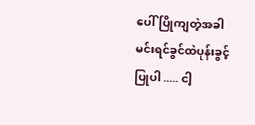ပေါ်ပြိုကျတဲ့အခါ မင်းရင်ခွင်ထဲပုန်းခွင့်ပြုပါ ..... ငါ့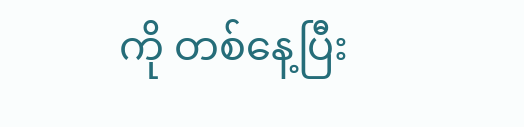ကို တစ်နေ့ပြီး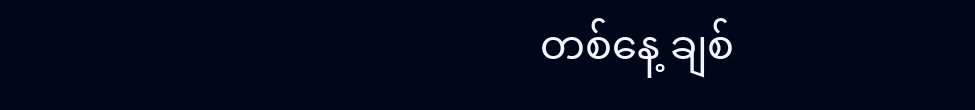တစ်နေ့ ချစ်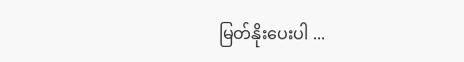မြတ်နိုးပေးပါ ...